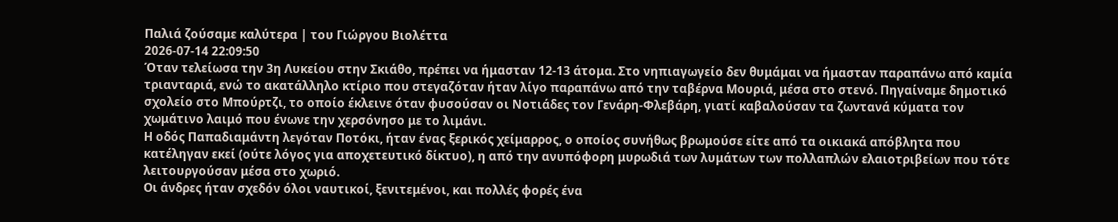Παλιά ζούσαμε καλύτερα | του Γιώργου Βιολέττα
2026-07-14 22:09:50
Όταν τελείωσα την 3η Λυκείου στην Σκιάθο, πρέπει να ήμασταν 12-13 άτομα. Στο νηπιαγωγείο δεν θυμάμαι να ήμασταν παραπάνω από καμία τριανταριά, ενώ το ακατάλληλο κτίριο που στεγαζόταν ήταν λίγο παραπάνω από την ταβέρνα Μουριά, μέσα στο στενό. Πηγαίναμε δημοτικό σχολείο στο Μπούρτζι, το οποίο έκλεινε όταν φυσούσαν οι Νοτιάδες τον Γενάρη-Φλεβάρη, γιατί καβαλούσαν τα ζωντανά κύματα τον χωμάτινο λαιμό που ένωνε την χερσόνησο με το λιμάνι.
Η οδός Παπαδιαμάντη λεγόταν Ποτόκι, ήταν ένας ξερικός χείμαρρος, ο οποίος συνήθως βρωμούσε είτε από τα οικιακά απόβλητα που κατέληγαν εκεί (ούτε λόγος για αποχετευτικό δίκτυο), η από την ανυπόφορη μυρωδιά των λυμάτων των πολλαπλών ελαιοτριβείων που τότε λειτουργούσαν μέσα στο χωριό.
Οι άνδρες ήταν σχεδόν όλοι ναυτικοί, ξενιτεμένοι, και πολλές φορές ένα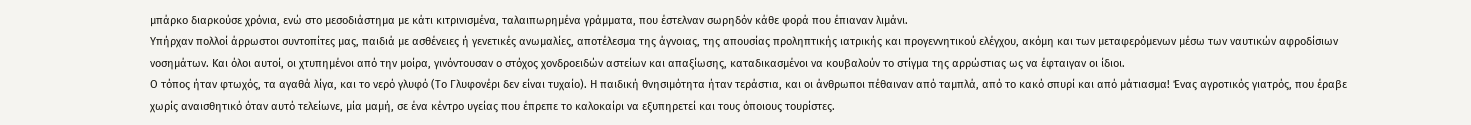μπάρκο διαρκούσε χρόνια, ενώ στο μεσοδιάστημα με κάτι κιτρινισμένα, ταλαιπωρημένα γράμματα, που έστελναν σωρηδόν κάθε φορά που έπιαναν λιμάνι.
Υπήρχαν πολλοί άρρωστοι συντοπίτες μας, παιδιά με ασθένειες ή γενετικές ανωμαλίες, αποτέλεσμα της άγνοιας, της απουσίας προληπτικής ιατρικής και προγεννητικού ελέγχου, ακόμη και των μεταφερόμενων μέσω των ναυτικών αφροδίσιων νοσημάτων. Και όλοι αυτοί, οι χτυπημένοι από την μοίρα, γινόντουσαν ο στόχος χονδροειδών αστείων και απαξίωσης, καταδικασμένοι να κουβαλούν το στίγμα της αρρώστιας ως να έφταιγαν οι ίδιοι.
Ο τόπος ήταν φτωχός, τα αγαθά λίγα, και το νερό γλυφό (Το Γλυφονέρι δεν είναι τυχαίο). Η παιδική θνησιμότητα ήταν τεράστια, και οι άνθρωποι πέθαιναν από ταμπλά, από το κακό σπυρί και από μάτιασμα! Ένας αγροτικός γιατρός, που έραβε χωρίς αναισθητικό όταν αυτό τελείωνε, μία μαμή, σε ένα κέντρο υγείας που έπρεπε το καλοκαίρι να εξυπηρετεί και τους όποιους τουρίστες.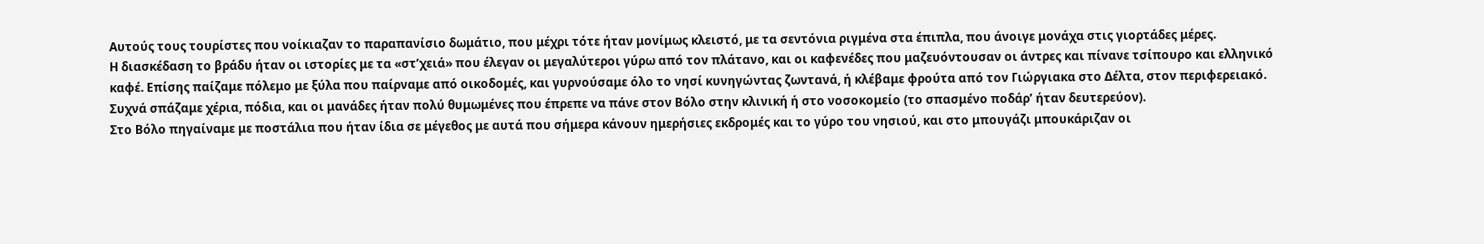Αυτούς τους τουρίστες που νοίκιαζαν το παραπανίσιο δωμάτιο, που μέχρι τότε ήταν μονίμως κλειστό, με τα σεντόνια ριγμένα στα έπιπλα, που άνοιγε μονάχα στις γιορτάδες μέρες.
Η διασκέδαση το βράδυ ήταν οι ιστορίες με τα «στ’χειά» που έλεγαν οι μεγαλύτεροι γύρω από τον πλάτανο, και οι καφενέδες που μαζευόντουσαν οι άντρες και πίνανε τσίπουρο και ελληνικό καφέ. Επίσης παίζαμε πόλεμο με ξύλα που παίρναμε από οικοδομές, και γυρνούσαμε όλο το νησί κυνηγώντας ζωντανά, ή κλέβαμε φρούτα από τον Γιώργιακα στο Δέλτα, στον περιφερειακό. Συχνά σπάζαμε χέρια, πόδια, και οι μανάδες ήταν πολύ θυμωμένες που έπρεπε να πάνε στον Βόλο στην κλινική ή στο νοσοκομείο (το σπασμένο ποδάρ’ ήταν δευτερεύον).
Στο Βόλο πηγαίναμε με ποστάλια που ήταν ίδια σε μέγεθος με αυτά που σήμερα κάνουν ημερήσιες εκδρομές και το γύρο του νησιού, και στο μπουγάζι μπουκάριζαν οι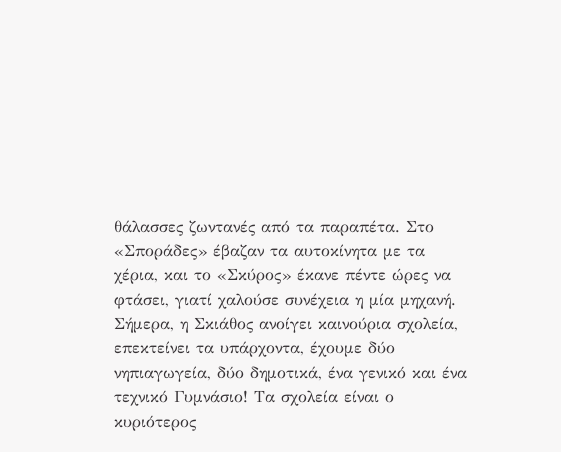θάλασσες ζωντανές από τα παραπέτα. Στο «Σποράδες» έβαζαν τα αυτοκίνητα με τα χέρια, και το «Σκύρος» έκανε πέντε ώρες να φτάσει, γιατί χαλούσε συνέχεια η μία μηχανή.
Σήμερα, η Σκιάθος ανοίγει καινούρια σχολεία, επεκτείνει τα υπάρχοντα, έχουμε δύο νηπιαγωγεία, δύο δημοτικά, ένα γενικό και ένα τεχνικό Γυμνάσιο! Τα σχολεία είναι ο κυριότερος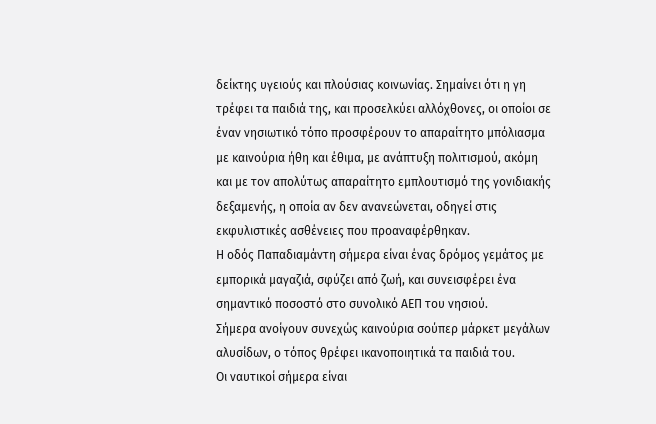δείκτης υγειούς και πλούσιας κοινωνίας. Σημαίνει ότι η γη τρέφει τα παιδιά της, και προσελκύει αλλόχθονες, οι οποίοι σε έναν νησιωτικό τόπο προσφέρουν το απαραίτητο μπόλιασμα με καινούρια ήθη και έθιμα, με ανάπτυξη πολιτισμού, ακόμη και με τον απολύτως απαραίτητο εμπλουτισμό της γονιδιακής δεξαμενής, η οποία αν δεν ανανεώνεται, οδηγεί στις εκφυλιστικές ασθένειες που προαναφέρθηκαν.
Η οδός Παπαδιαμάντη σήμερα είναι ένας δρόμος γεμάτος με εμπορικά μαγαζιά, σφύζει από ζωή, και συνεισφέρει ένα σημαντικό ποσοστό στο συνολικό ΑΕΠ του νησιού.
Σήμερα ανοίγουν συνεχώς καινούρια σούπερ μάρκετ μεγάλων αλυσίδων, ο τόπος θρέφει ικανοποιητικά τα παιδιά του.
Οι ναυτικοί σήμερα είναι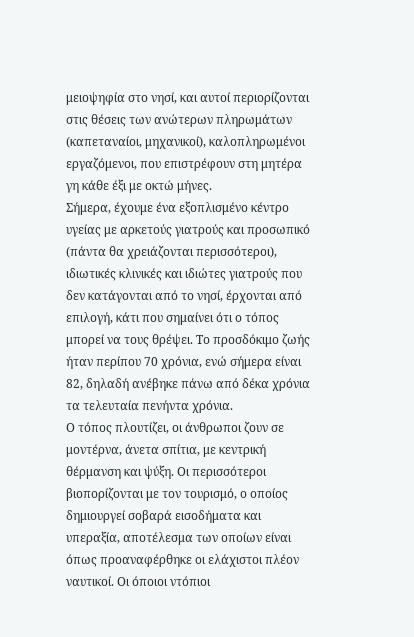μειοψηφία στο νησί, και αυτοί περιορίζονται στις θέσεις των ανώτερων πληρωμάτων (καπεταναίοι, μηχανικοί), καλοπληρωμένοι εργαζόμενοι, που επιστρέφουν στη μητέρα γη κάθε έξι με οκτώ μήνες.
Σήμερα, έχουμε ένα εξοπλισμένο κέντρο υγείας με αρκετούς γιατρούς και προσωπικό (πάντα θα χρειάζονται περισσότεροι), ιδιωτικές κλινικές και ιδιώτες γιατρούς που δεν κατάγονται από το νησί, έρχονται από επιλογή, κάτι που σημαίνει ότι ο τόπος μπορεί να τους θρέψει. Το προσδόκιμο ζωής ήταν περίπου 70 χρόνια, ενώ σήμερα είναι 82, δηλαδή ανέβηκε πάνω από δέκα χρόνια τα τελευταία πενήντα χρόνια.
Ο τόπος πλουτίζει, οι άνθρωποι ζουν σε μοντέρνα, άνετα σπίτια, με κεντρική θέρμανση και ψύξη. Οι περισσότεροι βιοπορίζονται με τον τουρισμό, ο οποίος δημιουργεί σοβαρά εισοδήματα και υπεραξία, αποτέλεσμα των οποίων είναι όπως προαναφέρθηκε οι ελάχιστοι πλέον ναυτικοί. Οι όποιοι ντόπιοι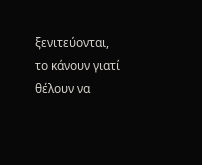ξενιτεύονται, το κάνουν γιατί θέλουν να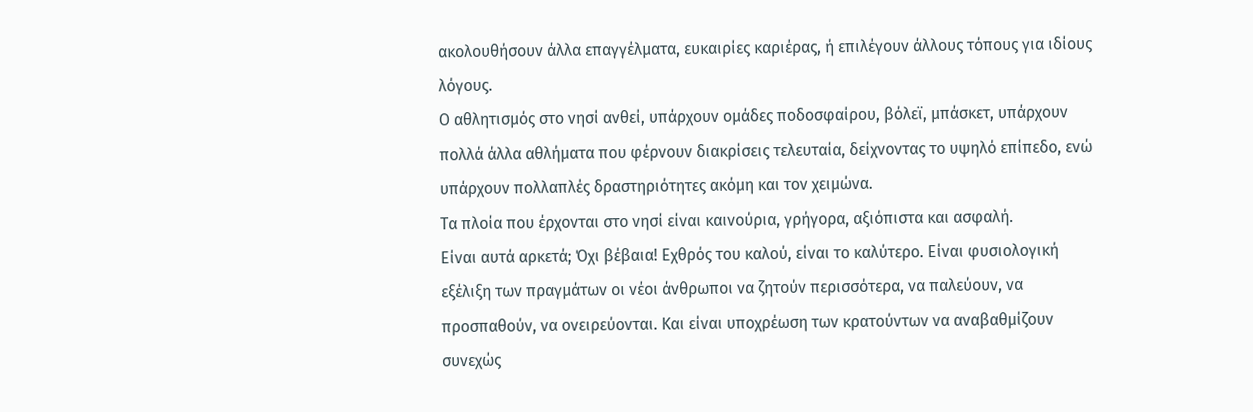ακολουθήσουν άλλα επαγγέλματα, ευκαιρίες καριέρας, ή επιλέγουν άλλους τόπους για ιδίους λόγους.
Ο αθλητισμός στο νησί ανθεί, υπάρχουν ομάδες ποδοσφαίρου, βόλεϊ, μπάσκετ, υπάρχουν πολλά άλλα αθλήματα που φέρνουν διακρίσεις τελευταία, δείχνοντας το υψηλό επίπεδο, ενώ υπάρχουν πολλαπλές δραστηριότητες ακόμη και τον χειμώνα.
Τα πλοία που έρχονται στο νησί είναι καινούρια, γρήγορα, αξιόπιστα και ασφαλή.
Είναι αυτά αρκετά; Όχι βέβαια! Εχθρός του καλού, είναι το καλύτερο. Είναι φυσιολογική εξέλιξη των πραγμάτων οι νέοι άνθρωποι να ζητούν περισσότερα, να παλεύουν, να προσπαθούν, να ονειρεύονται. Και είναι υποχρέωση των κρατούντων να αναβαθμίζουν συνεχώς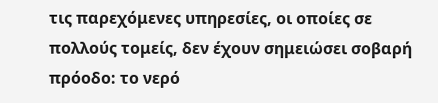τις παρεχόμενες υπηρεσίες, οι οποίες σε πολλούς τομείς, δεν έχουν σημειώσει σοβαρή πρόοδο: το νερό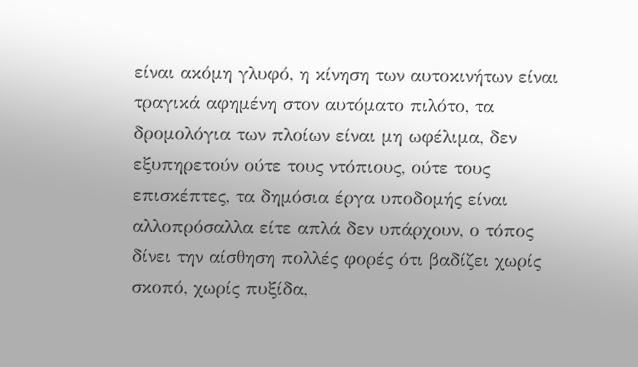είναι ακόμη γλυφό, η κίνηση των αυτοκινήτων είναι τραγικά αφημένη στον αυτόματο πιλότο, τα δρομολόγια των πλοίων είναι μη ωφέλιμα, δεν εξυπηρετούν ούτε τους ντόπιους, ούτε τους επισκέπτες, τα δημόσια έργα υποδομής είναι αλλοπρόσαλλα είτε απλά δεν υπάρχουν, ο τόπος δίνει την αίσθηση πολλές φορές ότι βαδίζει χωρίς σκοπό, χωρίς πυξίδα,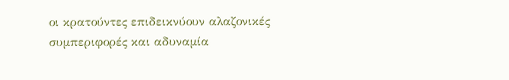οι κρατούντες επιδεικνύουν αλαζονικές συμπεριφορές και αδυναμία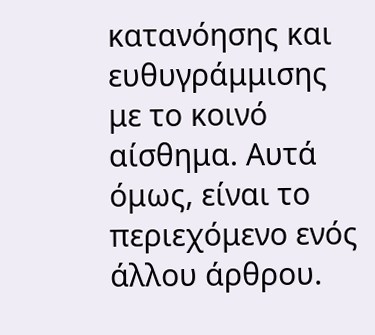κατανόησης και ευθυγράμμισης με το κοινό αίσθημα. Αυτά όμως, είναι το περιεχόμενο ενός άλλου άρθρου.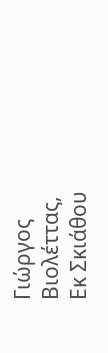Γιώργος Βιολέττας,
Εκ Σκιάθου